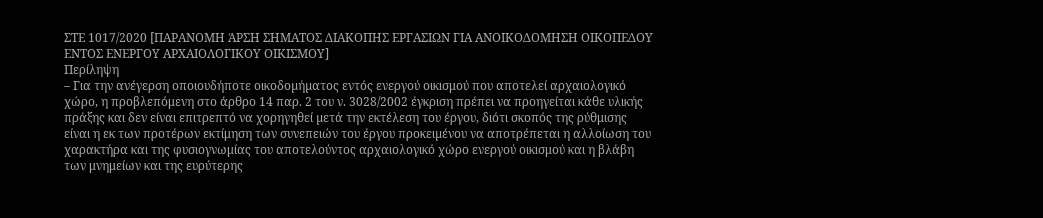ΣΤΕ 1017/2020 [ΠΑΡΑΝΟΜΗ ΆΡΣΗ ΣΗΜΑΤΟΣ ΔΙΑΚΟΠΗΣ ΕΡΓΑΣΙΩΝ ΓΙΑ ΑΝΟΙΚΟΔΟΜΗΣΗ ΟΙΚΟΠΕΔΟΥ ΕΝΤΟΣ ΕΝΕΡΓΟΥ ΑΡΧΑΙΟΛΟΓΙΚΟΥ ΟΙΚΙΣΜΟΥ]
Περίληψη
– Για την ανέγερση οποιουδήποτε οικοδοµήµατος εντός ενεργού οικισμού που αποτελεί αρχαιολογικό χώρο, η προβλεπόμενη στο άρθρο 14 παρ. 2 του ν. 3028/2002 έγκριση πρέπει να προηγείται κάθε υλικής πράξης και δεν είναι επιτρεπτό να χορηγηθεί µετά την εκτέλεση του έργου, διότι σκοπός της ρύθμισης είναι η εκ των προτέρων εκτίμηση των συνεπειών του έργου προκειµένου να αποτρέπεται η αλλοίωση του χαρακτήρα και της φυσιογνωμίας του αποτελούντος αρχαιολογικό χώρο ενεργού οικισμού και η βλάβη των μνημείων και της ευρύτερης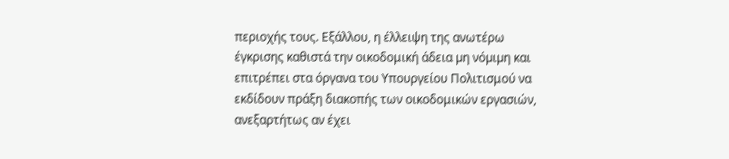περιοχής τους. Εξάλλου, η έλλειψη της ανωτέρω έγκρισης καθιστά την οικοδομική άδεια µη νόµιµη και επιτρέπει στα όργανα του Υπουργείου Πολιτισμού να εκδίδουν πράξη διακοπής των οικοδομικών εργασιών, ανεξαρτήτως αν έχει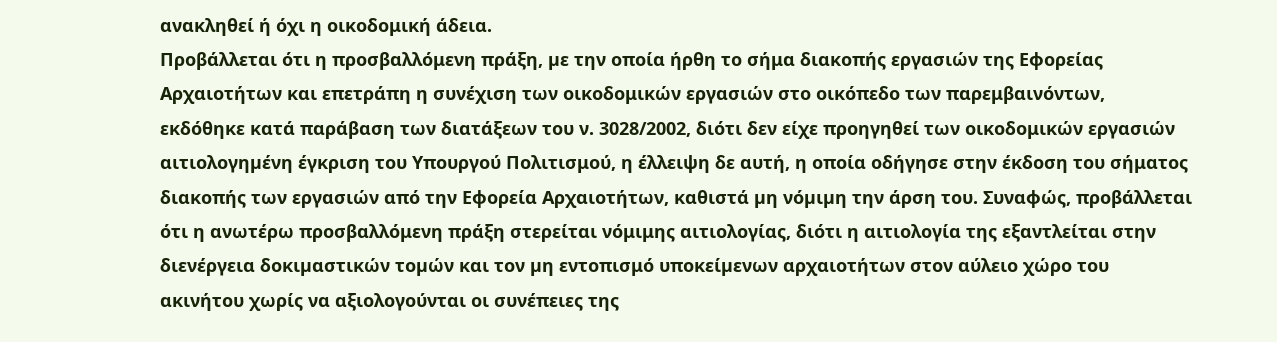ανακληθεί ή όχι η οικοδομική άδεια.
Προβάλλεται ότι η προσβαλλόμενη πράξη, µε την οποία ήρθη το σήμα διακοπής εργασιών της Εφορείας Αρχαιοτήτων και επετράπη η συνέχιση των οικοδομικών εργασιών στο οικόπεδο των παρεμβαινόντων, εκδόθηκε κατά παράβαση των διατάξεων του ν. 3028/2002, διότι δεν είχε προηγηθεί των οικοδομικών εργασιών αιτιολογηµένη έγκριση του Υπουργού Πολιτισμού, η έλλειψη δε αυτή, η οποία οδήγησε στην έκδοση του σήματος διακοπής των εργασιών από την Εφορεία Αρχαιοτήτων, καθιστά µη νόµιµη την άρση του. Συναφώς, προβάλλεται ότι η ανωτέρω προσβαλλόμενη πράξη στερείται νόμιμης αιτιολογίας, διότι η αιτιολογία της εξαντλείται στην διενέργεια δοκιµαστικών τοµών και τον µη εντοπισμό υποκείµενων αρχαιοτήτων στον αύλειο χώρο του ακινήτου χωρίς να αξιολογούνται οι συνέπειες της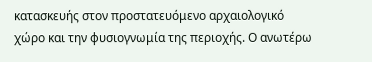κατασκευής στον προστατευόμενο αρχαιολογικό χώρο και την φυσιογνωμία της περιοχής. Ο ανωτέρω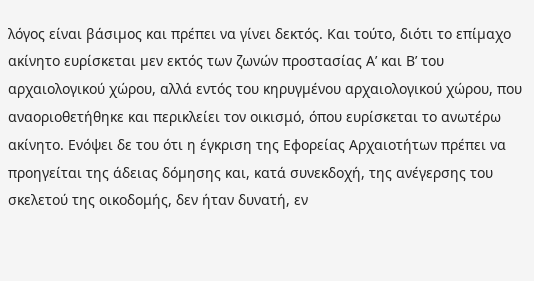λόγος είναι βάσιµος και πρέπει να γίνει δεκτός. Και τούτο, διότι το επίµαχο ακίνητο ευρίσκεται µεν εκτός των ζωνών προστασίας Α’ και Β’ του αρχαιολογικού χώρου, αλλά εντός του κηρυγµένου αρχαιολογικού χώρου, που αναοριοθετήθηκε και περικλείει τον οικισμό, όπου ευρίσκεται το ανωτέρω ακίνητο. Ενόψει δε του ότι η έγκριση της Εφορείας Αρχαιοτήτων πρέπει να προηγείται της άδειας δόµησης και, κατά συνεκδοχή, της ανέγερσης του σκελετού της οικοδομής, δεν ήταν δυνατή, εν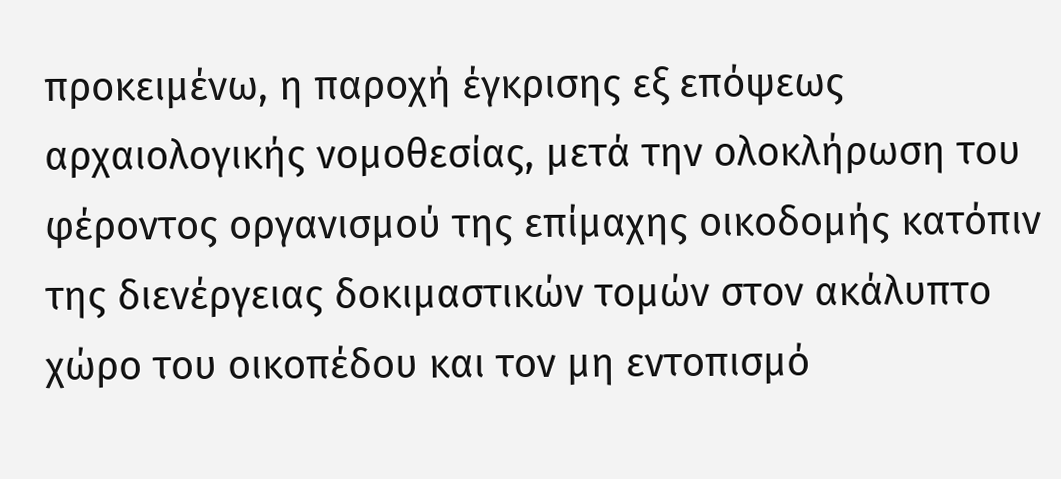προκειμένω, η παροχή έγκρισης εξ επόψεως αρχαιολογικής νομοθεσίας, µετά την ολοκλήρωση του φέροντος οργανισμού της επίµαχης οικοδοµής κατόπιν της διενέργειας δοκιμαστικών τοµών στον ακάλυπτο χώρο του οικοπέδου και τον µη εντοπισμό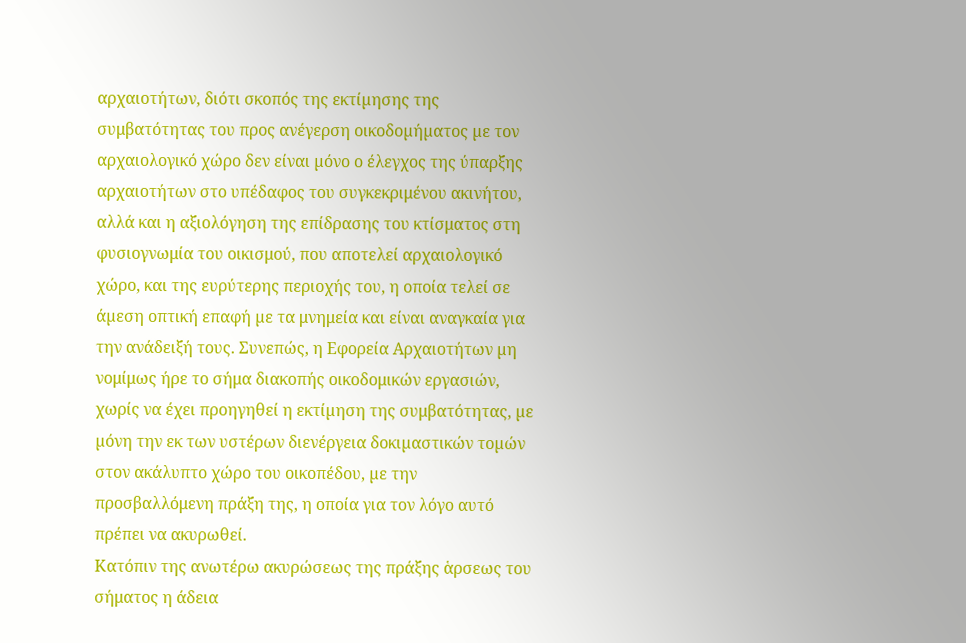αρχαιοτήτων, διότι σκοπός της εκτίµησης της συμβατότητας του προς ανέγερση οικοδοµήµατος µε τον αρχαιολογικό χώρο δεν είναι µόνο ο έλεγχος της ύπαρξης αρχαιοτήτων στο υπέδαφος του συγκεκριμένου ακινήτου, αλλά και η αξιολόγηση της επίδρασης του κτίσματος στη φυσιογνωμία του οικισμού, που αποτελεί αρχαιολογικό χώρο, και της ευρύτερης περιοχής του, η οποία τελεί σε άµεση οπτική επαφή µε τα μνημεία και είναι αναγκαία για την ανάδειξή τους. Συνεπώς, η Εφορεία Αρχαιοτήτων µη νομίμως ήρε το σήμα διακοπής οικοδομικών εργασιών, χωρίς να έχει προηγηθεί η εκτίµηση της συμβατότητας, µε µόνη την εκ των υστέρων διενέργεια δοκιµαστικών τοµών στον ακάλυπτο χώρο του οικοπέδου, µε την προσβαλλόμενη πράξη της, η οποία για τον λόγο αυτό πρέπει να ακυρωθεί.
Κατόπιν της ανωτέρω ακυρώσεως της πράξης ἁρσεως του σήματος η άδεια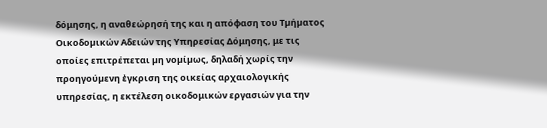δόμησης, η αναθεώρησή της και η απόφαση του Τµήµατος Οικοδοµικών Αδειών της Υπηρεσίας Δόμησης, με τις οποίες επιτρέπεται µη νοµίµως, δηλαδή χωρίς την προηγούµενη ἐγκριση της οικείας αρχαιολογικής υπηρεσίας, η εκτέλεση οικοδομικών εργασιών για την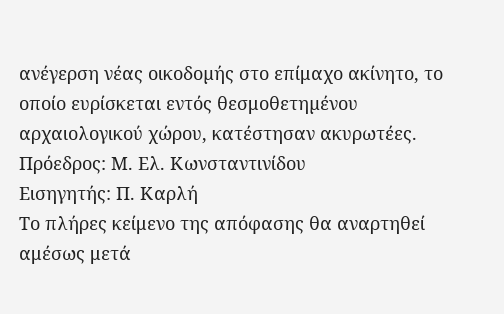ανέγερση νέας οικοδοµής στο επίμαχο ακίνητο, το οποίο ευρίσκεται εντός θεσμοθετηµένου αρχαιολογικού χώρου, κατέστησαν ακυρωτέες.
Πρόεδρος: Μ. Ελ. Κωνσταντινίδου
Εισηγητής: Π. Καρλή
Το πλήρες κείμενο της απόφασης θα αναρτηθεί αμέσως μετά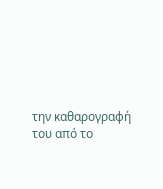την καθαρογραφή του από το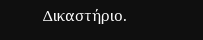Δικαστήριο.